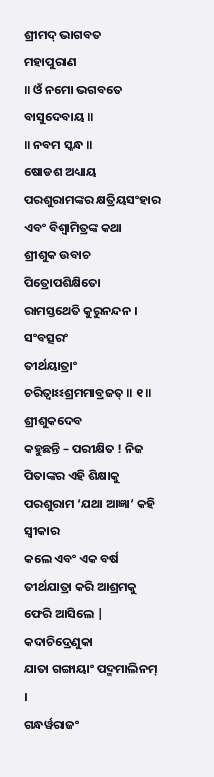ଶ୍ରୀମଦ୍ ଭାଗବତ
ମହାପୁରାଣ
॥ ଓଁ ନମୋ ଭଗବତେ
ବାସୁଦେବାୟ ॥
॥ ନବମ ସ୍କନ୍ଧ ॥
ଷୋଡଶ ଅଧ୍ୟାୟ
ପରଶୁରାମଙ୍କର କ୍ଷତ୍ରିୟସଂହାର ଏବଂ ବିଶ୍ବାମିତ୍ରଙ୍କ କଥା
ଶ୍ରୀଶୁକ ଉବାଚ
ପିତ୍ରୋପଶିକ୍ଷିତୋ
ରାମସ୍ତଥେତି କୁରୁନନ୍ଦନ ।
ସଂବତ୍ସରଂ
ତୀର୍ଥୟାତ୍ରାଂ ଚରିତ୍ୱାଽଽଶ୍ରମମାବ୍ରଜତ୍ ॥ ୧॥
ଶ୍ରୀଶୁକଦେବ
କହୁଛନ୍ତି – ପରୀକ୍ଷିତ ! ନିଜ ପିତାଙ୍କର ଏହି ଶିକ୍ଷାକୁ ପରଶୁରାମ ‘ଯଥା ଆଜ୍ଞା’ କହି ସ୍ବୀକାର
କଲେ ଏବଂ ଏକ ବର୍ଷ ତୀର୍ଥଯାତ୍ରା କରି ଆଶ୍ରମକୁ ଫେରି ଆସିଲେ |
କଦାଚିଦ୍ରେଣୁକା
ଯାତା ଗଙ୍ଗାୟାଂ ପଦ୍ମମାଲିନମ୍ ।
ଗନ୍ଧର୍ୱରାଜଂ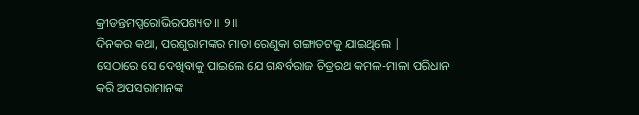କ୍ରୀଡନ୍ତମପ୍ସରୋଭିରପଶ୍ୟତ ॥ ୨॥
ଦିନକର କଥା, ପରଶୁରାମଙ୍କର ମାତା ରେଣୁକା ଗଙ୍ଗାତଟକୁ ଯାଇଥିଲେ |
ସେଠାରେ ସେ ଦେଖିବାକୁ ପାଇଲେ ଯେ ଗନ୍ଧର୍ବରାଜ ଚିତ୍ରରଥ କମଳ-ମାଳା ପରିଧାନ କରି ଅପସରାମାନଙ୍କ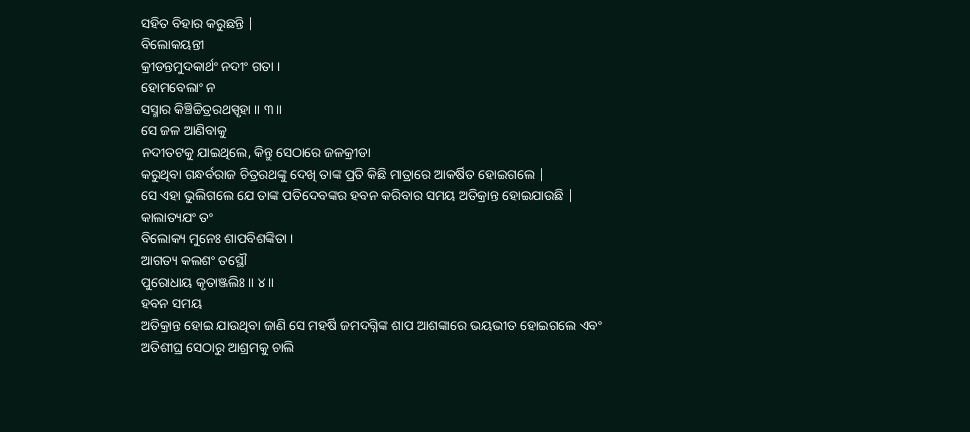ସହିତ ବିହାର କରୁଛନ୍ତି |
ବିଲୋକୟନ୍ତୀ
କ୍ରୀଡନ୍ତମୁଦକାର୍ଥଂ ନଦୀଂ ଗତା ।
ହୋମବେଲାଂ ନ
ସସ୍ମାର କିଞ୍ଚିଚ୍ଚିତ୍ରରଥସ୍ପୃହା ॥ ୩॥
ସେ ଜଳ ଆଣିବାକୁ
ନଦୀତଟକୁ ଯାଇଥିଲେ, କିନ୍ତୁ ସେଠାରେ ଜଳକ୍ରୀଡା
କରୁଥିବା ଗନ୍ଧର୍ବରାଜ ଚିତ୍ରରଥଙ୍କୁ ଦେଖି ତାଙ୍କ ପ୍ରତି କିଛି ମାତ୍ରାରେ ଆକର୍ଷିତ ହୋଇଗଲେ |
ସେ ଏହା ଭୁଲିଗଲେ ଯେ ତାଙ୍କ ପତିଦେବଙ୍କର ହବନ କରିବାର ସମୟ ଅତିକ୍ରାନ୍ତ ହୋଇଯାଉଛି |
କାଲାତ୍ୟଯଂ ତଂ
ବିଲୋକ୍ୟ ମୁନେଃ ଶାପବିଶଙ୍କିତା ।
ଆଗତ୍ୟ କଲଶଂ ତସ୍ଥୌ
ପୁରୋଧାୟ କୃତାଞ୍ଜଲିଃ ॥ ୪॥
ହବନ ସମୟ
ଅତିକ୍ରାନ୍ତ ହୋଇ ଯାଉଥିବା ଜାଣି ସେ ମହର୍ଷି ଜମଦଗ୍ନିଙ୍କ ଶାପ ଆଶଙ୍କାରେ ଭୟଭୀତ ହୋଇଗଲେ ଏବଂ
ଅତିଶୀଘ୍ର ସେଠାରୁ ଆଶ୍ରମକୁ ଚାଲି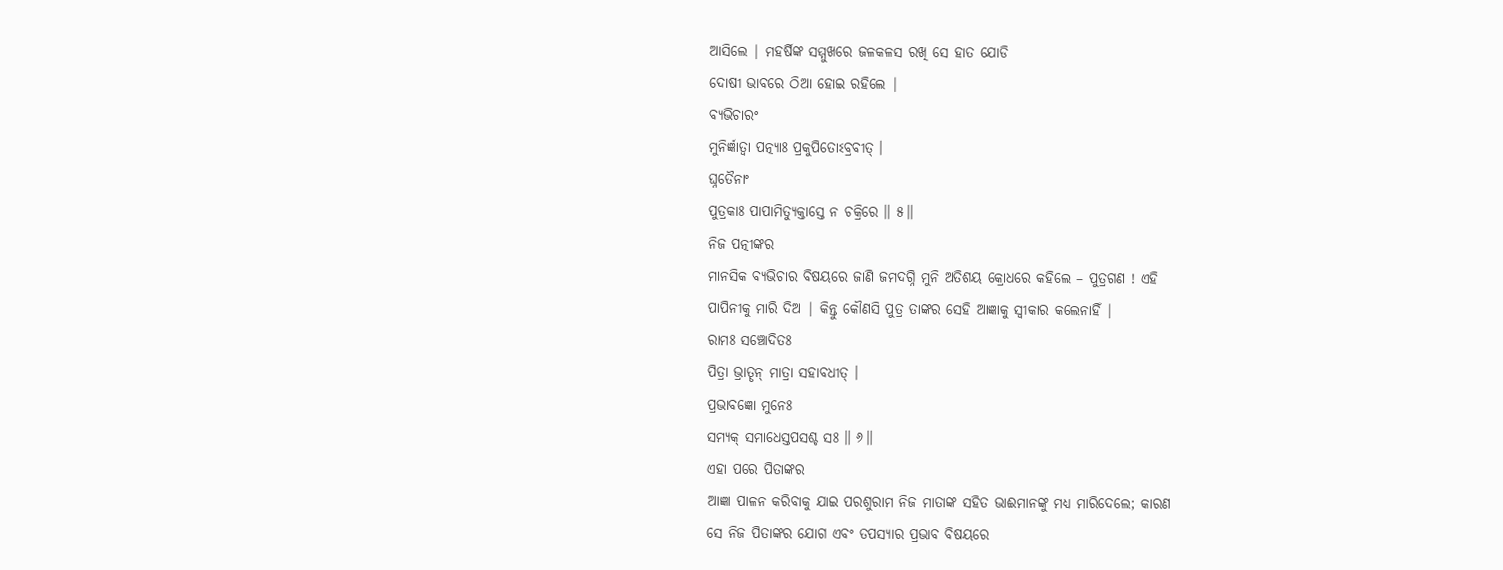ଆସିଲେ | ମହର୍ଷିଙ୍କ ସମ୍ମୁଖରେ ଜଳକଳସ ରଖି ସେ ହାତ ଯୋଡି
ଦୋଷୀ ଭାବରେ ଠିଆ ହୋଇ ରହିଲେ |
ବ୍ୟଭିଚାରଂ
ମୁନିର୍ଜ୍ଞାତ୍ୱା ପତ୍ନ୍ୟାଃ ପ୍ରକୁପିତୋଽବ୍ରବୀତ୍ ।
ଘ୍ନତୈନାଂ
ପୁତ୍ରକାଃ ପାପାମିତ୍ୟୁକ୍ତାସ୍ତେ ନ ଚକ୍ରିରେ ॥ ୫॥
ନିଜ ପତ୍ନୀଙ୍କର
ମାନସିକ ବ୍ୟଭିଚାର ବିଷୟରେ ଜାଣି ଜମଦଗ୍ନି ମୁନି ଅତିଶୟ କ୍ରୋଧରେ କହିଲେ – ପୁତ୍ରଗଣ ! ଏହି
ପାପିନୀକୁ ମାରି ଦିଅ | କିନ୍ତୁ କୌଣସି ପୁତ୍ର ତାଙ୍କର ସେହି ଆଜ୍ଞାକୁ ସ୍ବୀକାର କଲେନାହିଁ |
ରାମଃ ସଞ୍ଚୋଦିତଃ
ପିତ୍ରା ଭ୍ରାତୄନ୍ ମାତ୍ରା ସହାବଧୀତ୍ ।
ପ୍ରଭାବଜ୍ଞୋ ମୁନେଃ
ସମ୍ୟକ୍ ସମାଧେସ୍ତପସଶ୍ଚ ସଃ ॥ ୬॥
ଏହା ପରେ ପିତାଙ୍କର
ଆଜ୍ଞା ପାଳନ କରିବାକୁ ଯାଇ ପରଶୁରାମ ନିଜ ମାତାଙ୍କ ସହିତ ଭାଈମାନଙ୍କୁ ମଧ୍ୟ ମାରିଦେଲେ; କାରଣ
ସେ ନିଜ ପିତାଙ୍କର ଯୋଗ ଏବଂ ତପସ୍ୟାର ପ୍ରଭାବ ବିଷୟରେ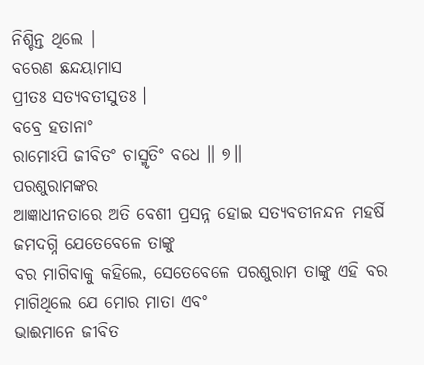ନିଶ୍ଚିନ୍ତ ଥିଲେ |
ବରେଣ ଛନ୍ଦୟାମାସ
ପ୍ରୀତଃ ସତ୍ୟବତୀସୁତଃ ।
ବବ୍ରେ ହତାନାଂ
ରାମୋଽପି ଜୀବିତଂ ଚାସ୍ମୃତିଂ ବଧେ ॥ ୭॥
ପରଶୁରାମଙ୍କର
ଆଜ୍ଞାଧୀନତାରେ ଅତି ବେଶୀ ପ୍ରସନ୍ନ ହୋଇ ସତ୍ୟବତୀନନ୍ଦନ ମହର୍ଷି ଜମଦଗ୍ନି ଯେତେବେଳେ ତାଙ୍କୁ
ବର ମାଗିବାକୁ କହିଲେ, ସେତେବେଳେ ପରଶୁରାମ ତାଙ୍କୁ ଏହି ବର ମାଗିଥିଲେ ଯେ ମୋର ମାତା ଏବଂ
ଭାଈମାନେ ଜୀବିତ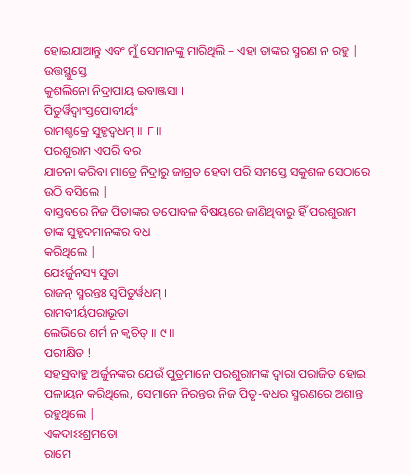ହୋଇଯାଆନ୍ତୁ ଏବଂ ମୁଁ ସେମାନଙ୍କୁ ମାରିଥିଲି – ଏହା ତାଙ୍କର ସ୍ମରଣ ନ ରହୁ |
ଉତ୍ତସ୍ଥୁସ୍ତେ
କୁଶଲିନୋ ନିଦ୍ରାପାୟ ଇବାଞ୍ଜସା ।
ପିତୁର୍ୱିଦ୍ୱାଂସ୍ତପୋବୀର୍ୟଂ
ରାମଶ୍ଚକ୍ରେ ସୁହୃଦ୍ୱଧମ୍ ॥ ୮॥
ପରଶୁରାମ ଏପରି ବର
ଯାଚନା କରିବା ମାତ୍ରେ ନିଦ୍ରାରୁ ଜାଗ୍ରତ ହେବା ପରି ସମସ୍ତେ ସକୁଶଳ ସେଠାରେ ଉଠି ବସିଲେ |
ବାସ୍ତବରେ ନିଜ ପିତାଙ୍କର ତପୋବଳ ବିଷୟରେ ଜାଣିଥିବାରୁ ହିଁ ପରଶୁରାମ ତାଙ୍କ ସୁହୃଦମାନଙ୍କର ବଧ
କରିଥିଲେ |
ଯେଽର୍ଜୁନସ୍ୟ ସୁତା
ରାଜନ୍ ସ୍ମରନ୍ତଃ ସ୍ୱପିତୁର୍ୱଧମ୍ ।
ରାମବୀର୍ୟପରାଭୂତା
ଲେଭିରେ ଶର୍ମ ନ କ୍ୱଚିତ୍ ॥ ୯॥
ପରୀକ୍ଷିତ !
ସହସ୍ରବାହୁ ଅର୍ଜୁନଙ୍କର ଯେଉଁ ପୁତ୍ରମାନେ ପରଶୁରାମଙ୍କ ଦ୍ବାରା ପରାଜିତ ହୋଇ ପଳାୟନ କରିଥିଲେ, ସେମାନେ ନିରନ୍ତର ନିଜ ପିତୃ-ବଧର ସ୍ମରଣରେ ଅଶାନ୍ତ
ରହୁଥିଲେ |
ଏକଦାଽଽଶ୍ରମତୋ
ରାମେ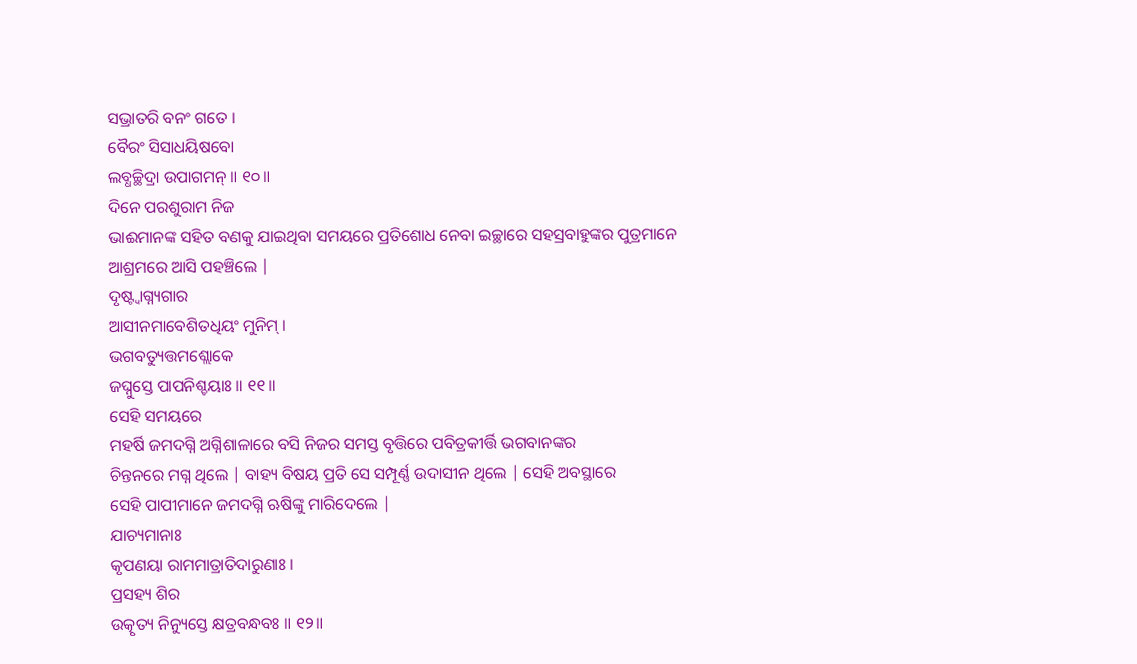ସଭ୍ରାତରି ବନଂ ଗତେ ।
ବୈରଂ ସିସାଧୟିଷବୋ
ଲବ୍ଧଚ୍ଛିଦ୍ରା ଉପାଗମନ୍ ॥ ୧୦॥
ଦିନେ ପରଶୁରାମ ନିଜ
ଭାଈମାନଙ୍କ ସହିତ ବଣକୁ ଯାଇଥିବା ସମୟରେ ପ୍ରତିଶୋଧ ନେବା ଇଚ୍ଛାରେ ସହସ୍ରବାହୁଙ୍କର ପୁତ୍ରମାନେ
ଆଶ୍ରମରେ ଆସି ପହଞ୍ଚିଲେ |
ଦୃଷ୍ଟ୍ୱାଗ୍ନ୍ୟଗାର
ଆସୀନମାବେଶିତଧିୟଂ ମୁନିମ୍ ।
ଭଗବତ୍ୟୁତ୍ତମଶ୍ଲୋକେ
ଜଘ୍ନୁସ୍ତେ ପାପନିଶ୍ଚୟାଃ ॥ ୧୧॥
ସେହି ସମୟରେ
ମହର୍ଷି ଜମଦଗ୍ନି ଅଗ୍ନିଶାଳାରେ ବସି ନିଜର ସମସ୍ତ ବୃତ୍ତିରେ ପବିତ୍ରକୀର୍ତ୍ତି ଭଗବାନଙ୍କର
ଚିନ୍ତନରେ ମଗ୍ନ ଥିଲେ | ବାହ୍ୟ ବିଷୟ ପ୍ରତି ସେ ସମ୍ପୂର୍ଣ୍ଣ ଉଦାସୀନ ଥିଲେ | ସେହି ଅବସ୍ଥାରେ
ସେହି ପାପୀମାନେ ଜମଦଗ୍ନି ଋଷିଙ୍କୁ ମାରିଦେଲେ |
ଯାଚ୍ୟମାନାଃ
କୃପଣୟା ରାମମାତ୍ରାତିଦାରୁଣାଃ ।
ପ୍ରସହ୍ୟ ଶିର
ଉତ୍କୃତ୍ୟ ନିନ୍ୟୁସ୍ତେ କ୍ଷତ୍ରବନ୍ଧବଃ ॥ ୧୨॥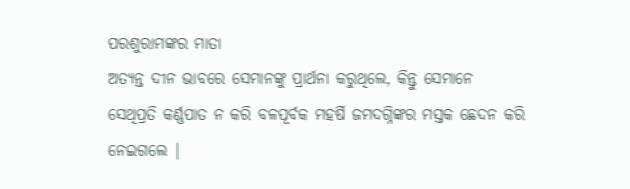ପରଶୁରାମଙ୍କର ମାତା
ଅତ୍ୟନ୍ତ ଦୀନ ଭାବରେ ସେମାନଙ୍କୁ ପ୍ରାର୍ଥନା କରୁଥିଲେ, କିନ୍ତୁ ସେମାନେ
ସେଥିପ୍ରତି କର୍ଣ୍ଣପାତ ନ କରି ବଳପୂର୍ବକ ମହର୍ଷି ଜମଦଗ୍ନିଙ୍କର ମସ୍ତକ ଛେଦନ କରି ନେଇଗଲେ |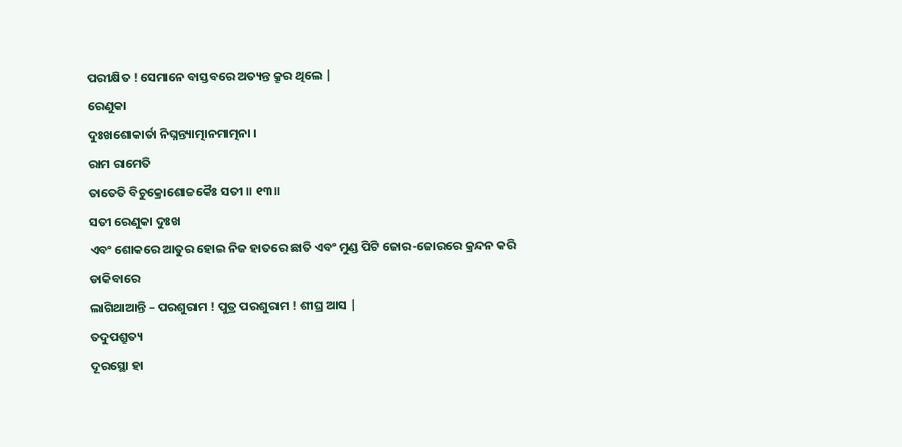ପରୀକ୍ଷିତ ! ସେମାନେ ବାସ୍ତବରେ ଅତ୍ୟନ୍ତ କ୍ରୂର ଥିଲେ |
ରେଣୁକା
ଦୁଃଖଶୋକାର୍ତା ନିଘ୍ନନ୍ତ୍ୟାତ୍ମାନମାତ୍ମନା ।
ରାମ ରାମେତି
ତାତେତି ବିଚୁକ୍ରୋଶୋଚ୍ଚକୈଃ ସତୀ ॥ ୧୩॥
ସତୀ ରେଣୁକା ଦୁଃଖ
ଏବଂ ଶୋକରେ ଆତୁର ହୋଇ ନିଜ ହାତରେ ଛାତି ଏବଂ ମୁଣ୍ଡ ପିଟି ଜୋର-ଜୋରରେ କ୍ରନ୍ଦନ କରି ଡାକିବାରେ
ଲାଗିଥାଆନ୍ତି – ପରଶୁରାମ ! ପୁତ୍ର ପରଶୁରାମ ! ଶୀଘ୍ର ଆସ |
ତଦୁପଶ୍ରୁତ୍ୟ
ଦୂରସ୍ଥୋ ହା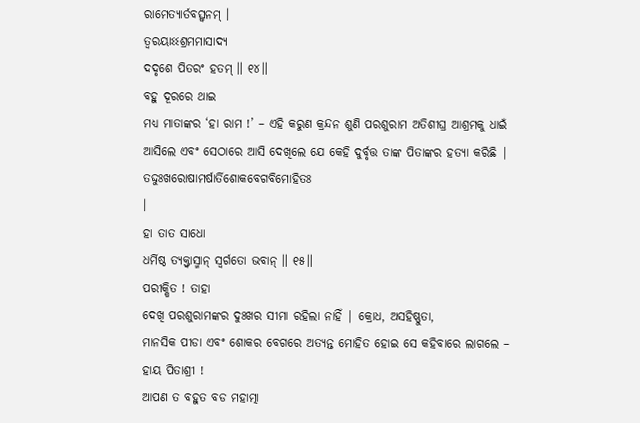ରାମେତ୍ୟାର୍ତବତ୍ସ୍ୱନମ୍ ।
ତ୍ୱରୟାଽଽଶ୍ରମମାସାଦ୍ୟ
ଦଦୃଶେ ପିତରଂ ହତମ୍ ॥ ୧୪॥
ବହୁ ଦୂରରେ ଥାଇ
ମଧ୍ୟ ମାତାଙ୍କର ‘ହା ରାମ !’ – ଏହି କରୁଣ କ୍ରନ୍ଦନ ଶୁଣି ପରଶୁରାମ ଅତିଶୀଘ୍ର ଆଶ୍ରମକୁ ଧାଇଁ
ଆସିଲେ ଏବଂ ସେଠାରେ ଆସି ଦେଖିଲେ ଯେ କେହି ଦୁର୍ବୃତ୍ତ ତାଙ୍କ ପିତାଙ୍କର ହତ୍ୟା କରିଛି |
ତଦ୍ଦୁଃଖରୋଷାମର୍ଷାର୍ତିଶୋକବେଗବିମୋହିତଃ
।
ହା ତାତ ସାଧୋ
ଧର୍ମିଷ୍ଠ ତ୍ୟକ୍ତ୍ୱାସ୍ମାନ୍ ସ୍ୱର୍ଗତୋ ଭବାନ୍ ॥ ୧୫॥
ପରୀକ୍ଷିତ ! ତାହା
ଦେଖି ପରଶୁରାମଙ୍କର ଦୁଃଖର ସୀମା ରହିଲା ନାହିଁ | କ୍ରୋଧ, ଅସହିଷ୍ଣୁତା,
ମାନସିକ ପୀଡା ଏବଂ ଶୋକର ବେଗରେ ଅତ୍ୟନ୍ତ ମୋହିତ ହୋଇ ସେ କହିବାରେ ଲାଗଲେ – ହାୟ ପିତାଶ୍ରୀ !
ଆପଣ ତ ବହୁତ ବଡ ମହାତ୍ମା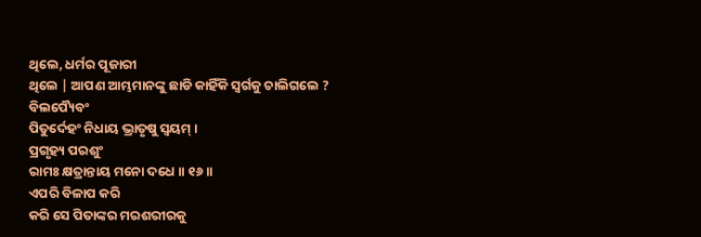ଥିଲେ, ଧର୍ମର ପୂଜାରୀ
ଥିଲେ | ଆପଣ ଆମ୍ଭମାନଙ୍କୁ ଛାଡି କାହିଁକି ସ୍ବର୍ଗକୁ ଚାଲିଗଲେ ?
ବିଲପ୍ୟୈବଂ
ପିତୁର୍ଦେହଂ ନିଧାୟ ଭ୍ରାତୃଷୁ ସ୍ୱୟମ୍ ।
ପ୍ରଗୃହ୍ୟ ପରଶୁଂ
ରାମଃ କ୍ଷତ୍ରାନ୍ତାୟ ମନୋ ଦଧେ ॥ ୧୬॥
ଏପରି ବିଳାପ କରି
କରି ସେ ପିତାଙ୍କର ମରଶରୀରକୁ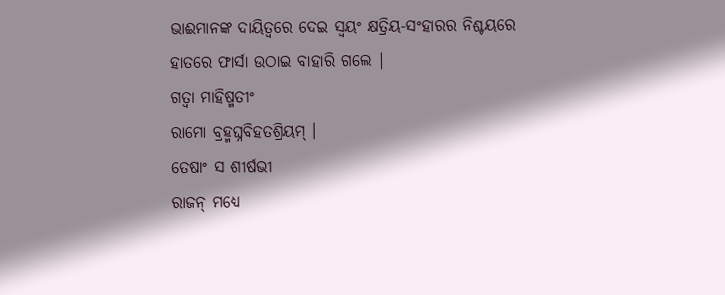ଭାଈମାନଙ୍କ ଦାୟିତ୍ବରେ ଦେଇ ସ୍ବୟଂ କ୍ଷତ୍ରିୟ-ସଂହାରର ନିଶ୍ଚୟରେ
ହାତରେ ଫାର୍ସା ଉଠାଇ ବାହାରି ଗଲେ |
ଗତ୍ୱା ମାହିଷ୍ମତୀଂ
ରାମୋ ବ୍ରହ୍ମଘ୍ନବିହତଶ୍ରିୟମ୍ ।
ତେଷାଂ ସ ଶୀର୍ଷଭୀ
ରାଜନ୍ ମଧ୍ୟେ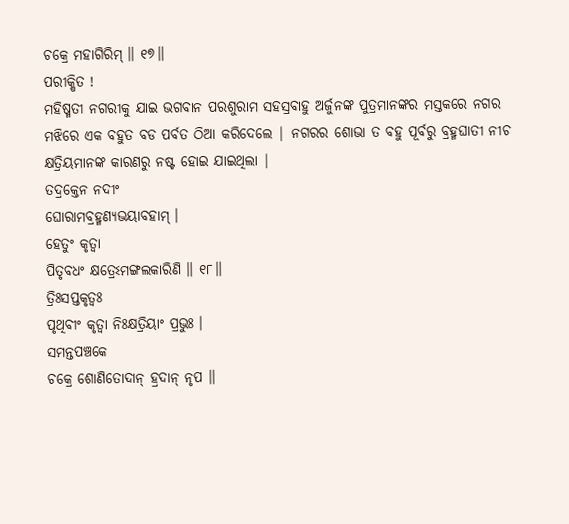ଚକ୍ରେ ମହାଗିରିମ୍ ॥ ୧୭॥
ପରୀକ୍ଷିତ !
ମହିଷ୍ମତୀ ନଗରୀକୁ ଯାଇ ଭଗବାନ ପରଶୁରାମ ସହସ୍ରବାହୁ ଅର୍ଜୁନଙ୍କ ପୁତ୍ରମାନଙ୍କର ମସ୍ତକରେ ନଗର
ମଝିରେ ଏକ ବହୁତ ବଡ ପର୍ବତ ଠିଆ କରିଦେଲେ | ନଗରର ଶୋଭା ତ ବହୁ ପୂର୍ବରୁ ବ୍ରହ୍ମଘାତୀ ନୀଚ
କ୍ଷତ୍ରିୟମାନଙ୍କ କାରଣରୁ ନଷ୍ଟ ହୋଇ ଯାଇଥିଲା |
ତଦ୍ରକ୍ତେନ ନଦୀଂ
ଘୋରାମବ୍ରହ୍ମଣ୍ୟଭୟାବହାମ୍ ।
ହେତୁଂ କୃତ୍ୱା
ପିତୃବଧଂ କ୍ଷତ୍ରେଽମଙ୍ଗଲକାରିଣି ॥ ୧୮॥
ତ୍ରିଃସପ୍ତକୃତ୍ୱଃ
ପୃଥିବୀଂ କୃତ୍ୱା ନିଃକ୍ଷତ୍ରିୟାଂ ପ୍ରଭୁଃ ।
ସମନ୍ତପଞ୍ଚକେ
ଚକ୍ରେ ଶୋଣିତୋଦାନ୍ ହ୍ରଦାନ୍ ନୃପ ॥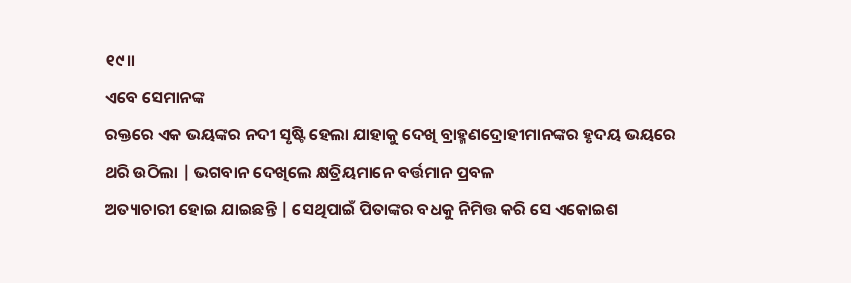୧୯॥
ଏବେ ସେମାନଙ୍କ
ରକ୍ତରେ ଏକ ଭୟଙ୍କର ନଦୀ ସୃଷ୍ଟି ହେଲା ଯାହାକୁ ଦେଖି ବ୍ରାହ୍ମଣଦ୍ରୋହୀମାନଙ୍କର ହୃଦୟ ଭୟରେ
ଥରି ଉଠିଲା | ଭଗବାନ ଦେଖିଲେ କ୍ଷତ୍ରିୟମାନେ ବର୍ତ୍ତମାନ ପ୍ରବଳ
ଅତ୍ୟାଚାରୀ ହୋଇ ଯାଇଛନ୍ତି | ସେଥିପାଇଁ ପିତାଙ୍କର ବଧକୁ ନିମିତ୍ତ କରି ସେ ଏକୋଇଶ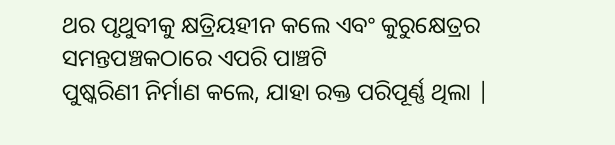ଥର ପୃଥୁବୀକୁ କ୍ଷତ୍ରିୟହୀନ କଲେ ଏବଂ କୁରୁକ୍ଷେତ୍ରର ସମନ୍ତପଞ୍ଚକଠାରେ ଏପରି ପାଞ୍ଚଟି
ପୁଷ୍କରିଣୀ ନିର୍ମାଣ କଲେ, ଯାହା ରକ୍ତ ପରିପୂର୍ଣ୍ଣ ଥିଲା |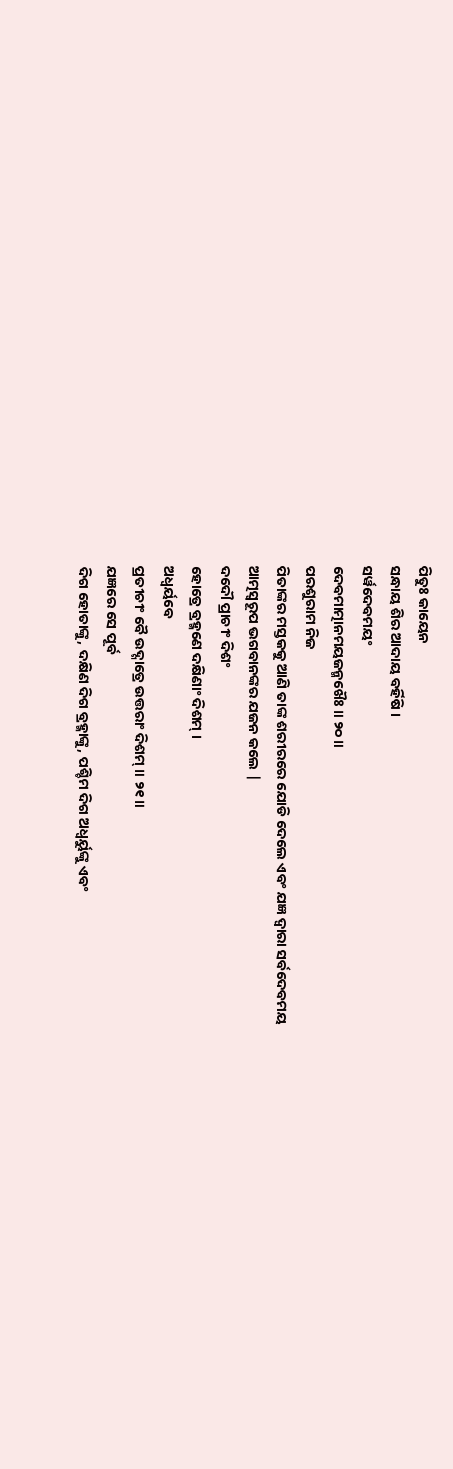ପିତୁଃ କାୟେନ
ସନ୍ଧାୟ ଶିର ଆଦାୟ ବର୍ହିଷି ।
ସର୍ୱଦେବମୟଂ
ଦେବମାତ୍ମାନମୟଜନ୍ମଖୈଃ ॥ ୨୦॥
ପରଶୁରାମ ନିଜ
ପିତାଙ୍କର ମସ୍ତକକୁ ଆଣି ତାଙ୍କ ଶରୀରରେ ଯୋଡି ଦେଲେ ଏବଂ ଯଜ୍ଞ ଦ୍ବାରା ସର୍ବଦେବମୟ
ଆତ୍ମସ୍ବରୂପ ଭଗବାନଙ୍କର ଯଜନ କଲେ |
ଦଦୌ ପ୍ରାଚୀଂ ଦିଶଂ
ହୋତ୍ରେ ବ୍ରହ୍ମଣେ ଦକ୍ଷିଣାଂ ଦିଶମ୍ ।
ଅଧ୍ୱର୍ୟବେ
ପ୍ରତୀଚୀଂ ବୈ ଉଦ୍ଗାତ୍ରେ ଉତ୍ତରାଂ ଦିଶମ୍ ॥ ୨୧॥
ଯଜ୍ଞରେ ସେ ପୂର୍ବ
ଦିଗ ହୋତାଙ୍କୁ, ଦକ୍ଷିଣ ଦିଗ ବ୍ରହ୍ମାଙ୍କୁ, ପଶ୍ଚିମ ଦିଗ ଅଧ୍ବର୍ୟୁଙ୍କୁ ଏବଂ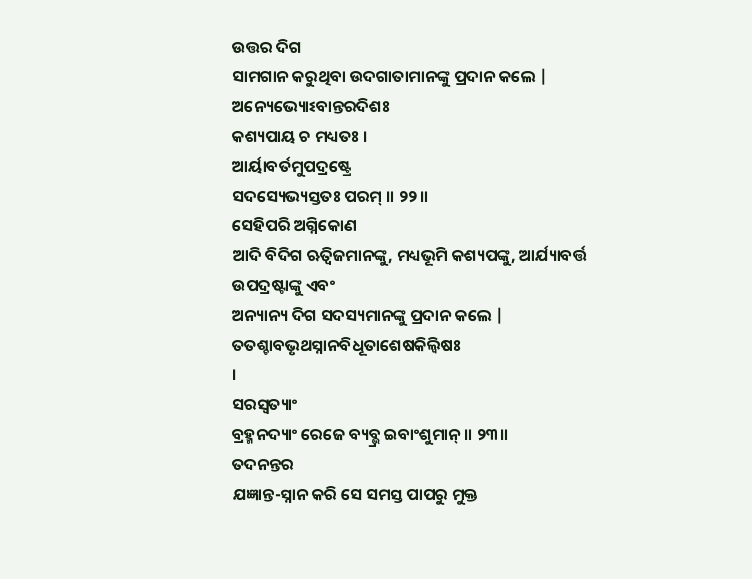ଉତ୍ତର ଦିଗ
ସାମଗାନ କରୁଥିବା ଉଦଗାତାମାନଙ୍କୁ ପ୍ରଦାନ କଲେ |
ଅନ୍ୟେଭ୍ୟୋଽବାନ୍ତରଦିଶଃ
କଶ୍ୟପାୟ ଚ ମଧ୍ୟତଃ ।
ଆର୍ୟାବର୍ତମୁପଦ୍ରଷ୍ଟ୍ରେ
ସଦସ୍ୟେଭ୍ୟସ୍ତତଃ ପରମ୍ ॥ ୨୨॥
ସେହିପରି ଅଗ୍ନିକୋଣ
ଆଦି ବିଦିଗ ଋତ୍ବିଜମାନଙ୍କୁ, ମଧ୍ୟଭୂମି କଶ୍ୟପଙ୍କୁ, ଆର୍ଯ୍ୟାବର୍ତ୍ତ ଉପଦ୍ରଷ୍ଟାଙ୍କୁ ଏବଂ
ଅନ୍ୟାନ୍ୟ ଦିଗ ସଦସ୍ୟମାନଙ୍କୁ ପ୍ରଦାନ କଲେ |
ତତଶ୍ଚାବଭୃଥସ୍ନାନବିଧୂତାଶେଷକିଲ୍ବିଷଃ
।
ସରସ୍ୱତ୍ୟାଂ
ବ୍ରହ୍ମନଦ୍ୟାଂ ରେଜେ ବ୍ୟବ୍ଭ୍ର ଇବାଂଶୁମାନ୍ ॥ ୨୩॥
ତଦନନ୍ତର
ଯଜ୍ଞାନ୍ତ-ସ୍ନାନ କରି ସେ ସମସ୍ତ ପାପରୁ ମୁକ୍ତ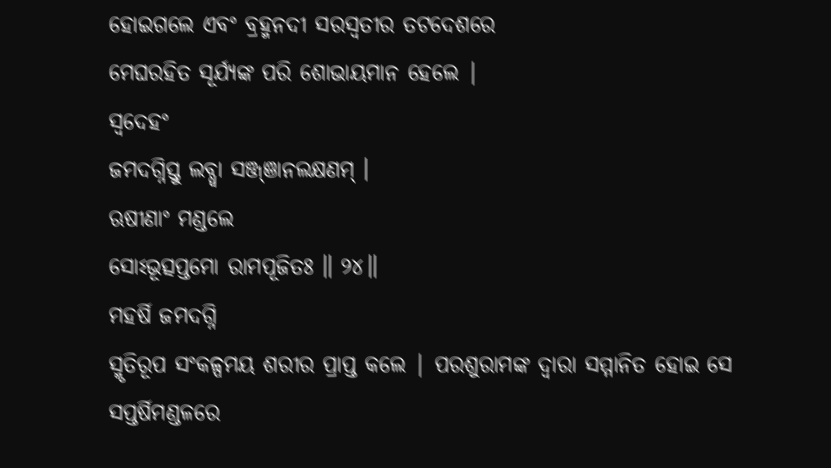ହୋଇଗଲେ ଏବଂ ବ୍ରହ୍ମନଦୀ ସରସ୍ବତୀର ତଟଦେଶରେ
ମେଘରହିତ ସୂର୍ଯ୍ୟଙ୍କ ପରି ଶୋଭାୟମାନ ହେଲେ |
ସ୍ୱଦେହଂ
ଜମଦଗ୍ନିସ୍ତୁ ଲବ୍ଧ୍ୱା ସଞ୍ଜ୍ଞାନଲକ୍ଷଣମ୍ ।
ଋଷୀଣାଂ ମଣ୍ଡଲେ
ସୋଽଭୂତ୍ସପ୍ତମୋ ରାମପୂଜିତଃ ॥ ୨୪॥
ମହର୍ଷି ଜମଦଗ୍ନି
ସ୍ମୃତିରୂପ ସଂକଳ୍ପମୟ ଶରୀର ପ୍ରାପ୍ତ କଲେ | ପରଶୁରାମଙ୍କ ଦ୍ବାରା ସମ୍ମାନିତ ହୋଇ ସେ
ସପ୍ତର୍ଷିମଣ୍ଡଳରେ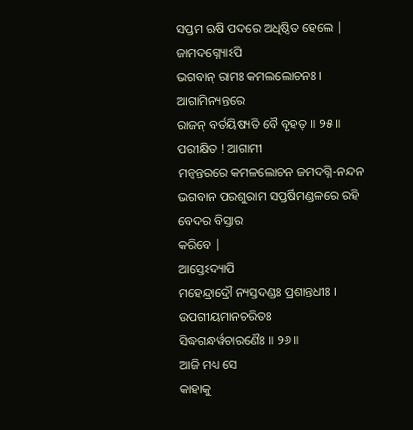ସପ୍ତମ ଋଷି ପଦରେ ଅଧିଷ୍ଠିତ ହେଲେ |
ଜାମଦଗ୍ନ୍ୟୋଽପି
ଭଗବାନ୍ ରାମଃ କମଲଲୋଚନଃ ।
ଆଗାମିନ୍ୟନ୍ତରେ
ରାଜନ୍ ବର୍ତୟିଷ୍ୟତି ବୈ ବୃହତ୍ ॥ ୨୫॥
ପରୀକ୍ଷିତ ! ଆଗାମୀ
ମନ୍ବନ୍ତରରେ କମଳଲୋଚନ ଜମଦଗ୍ନି-ନନ୍ଦନ ଭଗବାନ ପରଶୁରାମ ସପ୍ତର୍ଷିମଣ୍ଡଳରେ ରହି ବେଦର ବିସ୍ତାର
କରିବେ |
ଆସ୍ତେଽଦ୍ୟାପି
ମହେନ୍ଦ୍ରାଦ୍ରୌ ନ୍ୟସ୍ତଦଣ୍ଡଃ ପ୍ରଶାନ୍ତଧୀଃ ।
ଉପଗୀୟମାନଚରିତଃ
ସିଦ୍ଧଗନ୍ଧର୍ୱଚାରଣୈଃ ॥ ୨୬॥
ଆଜି ମଧ୍ୟ ସେ
କାହାକୁ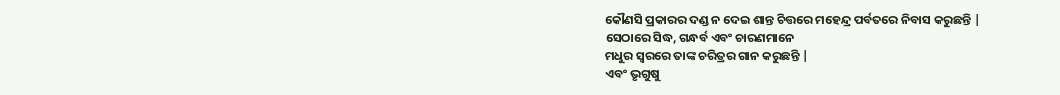କୌଣସି ପ୍ରକାରର ଦଣ୍ଡ ନ ଦେଇ ଶାନ୍ତ ଚିତ୍ତରେ ମହେନ୍ଦ୍ର ପର୍ବତରେ ନିବାସ କରୁଛନ୍ତି |
ସେଠାରେ ସିଦ୍ଧ, ଗନ୍ଧର୍ବ ଏବଂ ଚାରଣମାନେ
ମଧୁର ସ୍ବରରେ ତାଙ୍କ ଚରିତ୍ରର ଗାନ କରୁଛନ୍ତି |
ଏବଂ ଭୃଗୁଷୁ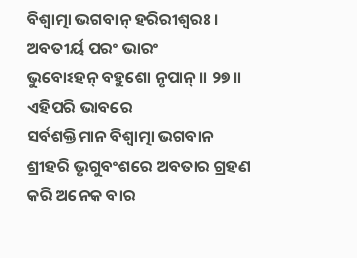ବିଶ୍ୱାତ୍ମା ଭଗବାନ୍ ହରିରୀଶ୍ୱରଃ ।
ଅବତୀର୍ୟ ପରଂ ଭାରଂ
ଭୁବୋଽହନ୍ ବହୁଶୋ ନୃପାନ୍ ॥ ୨୭॥
ଏହିପରି ଭାବରେ
ସର୍ବଶକ୍ତିମାନ ବିଶ୍ବାତ୍ମା ଭଗବାନ ଶ୍ରୀହରି ଭୃଗୁବଂଶରେ ଅବତାର ଗ୍ରହଣ କରି ଅନେକ ବାର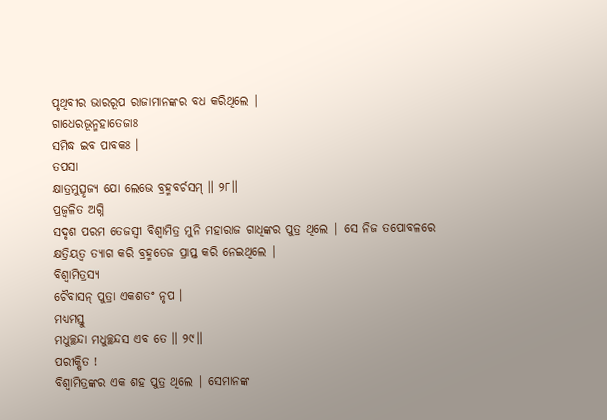ପୃଥିବୀର ଭାରରୂପ ରାଜାମାନଙ୍କର ବଧ କରିଥିଲେ |
ଗାଧେରଭୂନ୍ମହାତେଜାଃ
ସମିଦ୍ଧ ଇବ ପାବକଃ ।
ତପସା
କ୍ଷାତ୍ରମୁତ୍ସୃଜ୍ୟ ଯୋ ଲେଭେ ବ୍ରହ୍ମବର୍ଚସମ୍ ॥ ୨୮॥
ପ୍ରଜ୍ବଳିତ ଅଗ୍ନି
ସଦୃଶ ପରମ ତେଜସ୍ବୀ ବିଶ୍ବାମିତ୍ର ମୁନି ମହାରାଜ ଗାଧିଙ୍କର ପୁତ୍ର ଥିଲେ | ସେ ନିଜ ତପୋବଳରେ
କ୍ଷତ୍ରିୟତ୍ବ ତ୍ୟାଗ କରି ବ୍ରହ୍ମତେଜ ପ୍ରାପ୍ତ କରି ନେଇଥିଲେ |
ବିଶ୍ୱାମିତ୍ରସ୍ୟ
ଚୈବାସନ୍ ପୁତ୍ରା ଏକଶତଂ ନୃପ ।
ମଧ୍ୟମସ୍ତୁ
ମଧୁଚ୍ଛନ୍ଦା ମଧୁଚ୍ଛନ୍ଦସ ଏବ ତେ ॥ ୨୯॥
ପରୀକ୍ଷିତ !
ବିଶ୍ବାମିତ୍ରଙ୍କର ଏକ ଶହ ପୁତ୍ର ଥିଲେ | ସେମାନଙ୍କ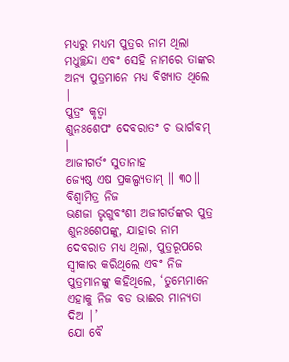ମଧ୍ୟରୁ ମଧ୍ୟମ ପୁତ୍ରର ନାମ ଥିଲା
ମଧୁଚ୍ଛନ୍ଦା ଏବଂ ସେହି ନାମରେ ତାଙ୍କର ଅନ୍ୟ ପୁତ୍ରମାନେ ମଧ୍ୟ ବିଖ୍ୟାତ ଥିଲେ |
ପୁତ୍ରଂ କୃତ୍ୱା
ଶୁନଃଶେପଂ ଦେବରାତଂ ଚ ଭାର୍ଗବମ୍ ।
ଆଜୀଗର୍ତଂ ସୁତାନାହ
ଜ୍ୟେଷ୍ଠ ଏଷ ପ୍ରକଲ୍ପ୍ୟତାମ୍ ॥ ୩୦॥
ବିଶ୍ବାମିତ୍ର ନିଜ
ଭଣଜା ଭୃଗୁବଂଶୀ ଅଜୀଗର୍ତଙ୍କର ପୁତ୍ର ଶୁନଃଶେପଙ୍କୁ, ଯାହାର ନାମ ଦେବରାତ ମଧ୍ୟ ଥିଲା, ପୁତ୍ରରୂପରେ ସ୍ବୀକାର କରିଥିଲେ ଏବଂ ନିଜ
ପୁତ୍ରମାନଙ୍କୁ କହିଥିଲେ, ‘ତୁମ୍ଭେମାନେ
ଏହାକୁ ନିଜ ବଡ ଭାଈର ମାନ୍ୟତା ଦିଅ |’
ଯୋ ବୈ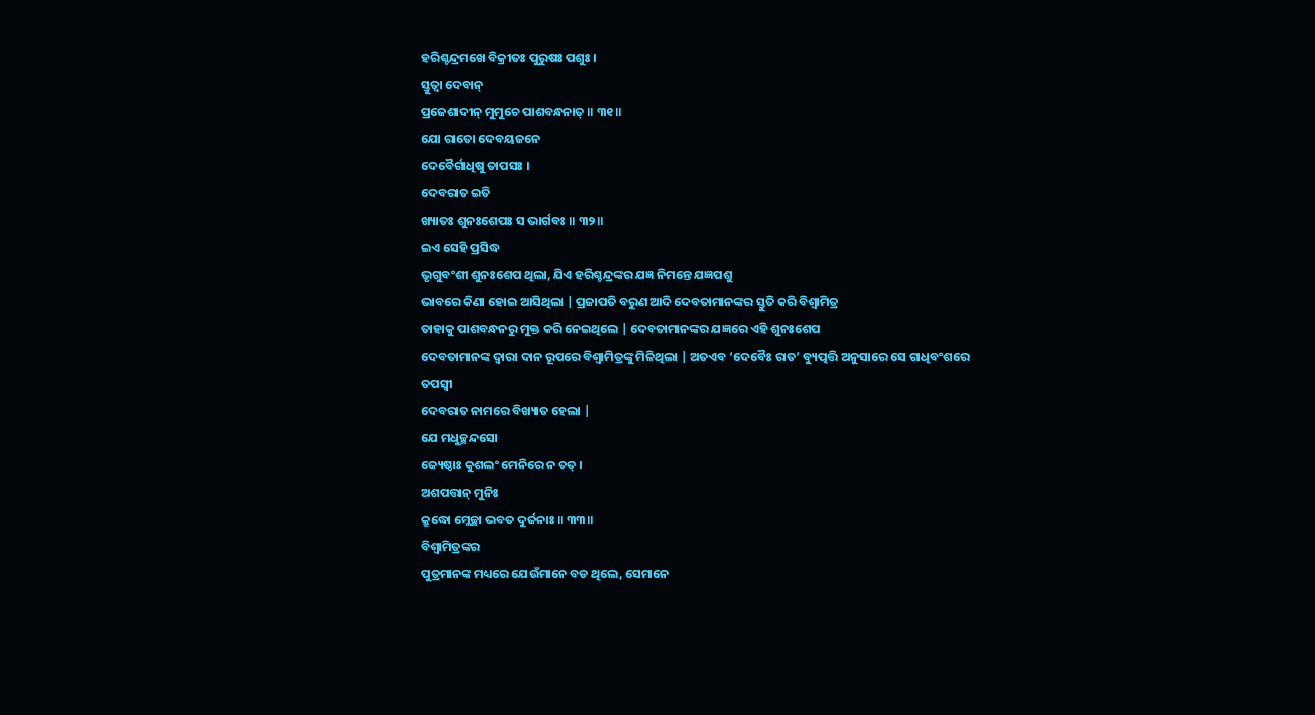ହରିଶ୍ଚନ୍ଦ୍ରମଖେ ବିକ୍ରୀତଃ ପୁରୁଷଃ ପଶୁଃ ।
ସ୍ତୁତ୍ୱା ଦେବାନ୍
ପ୍ରଜେଶାଦୀନ୍ ମୁମୁଚେ ପାଶବନ୍ଧନାତ୍ ॥ ୩୧॥
ଯୋ ରାତୋ ଦେବୟଜନେ
ଦେବୈର୍ଗାଧିଷୁ ତାପସଃ ।
ଦେବରାତ ଇତି
ଖ୍ୟାତଃ ଶୁନଃଶେପଃ ସ ଭାର୍ଗବଃ ॥ ୩୨॥
ଇଏ ସେହି ପ୍ରସିଦ୍ଧ
ଭୃଗୁବଂଶୀ ଶୁନଃଶେପ ଥିଲା, ଯିଏ ହରିଶ୍ଚନ୍ଦ୍ରଙ୍କର ଯଜ୍ଞ ନିମନ୍ତେ ଯଜ୍ଞପଶୁ
ଭାବରେ କିଣା ହୋଇ ଆସିଥିଲା | ପ୍ରଜାପତି ବରୁଣ ଆଦି ଦେବତାମାନଙ୍କର ସ୍ତୁତି କରି ବିଶ୍ବାମିତ୍ର
ତାହାକୁ ପାଶବନ୍ଧନରୁ ମୁକ୍ତ କରି ନେଇଥିଲେ | ଦେବତାମାନଙ୍କର ଯଜ୍ଞରେ ଏହି ଶୁନଃଶେପ
ଦେବତାମାନଙ୍କ ଦ୍ବାରା ଦାନ ରୂପରେ ବିଶ୍ବାମିତ୍ରଙ୍କୁ ମିଳିଥିଲା | ଅତଏବ ‘ଦେବୈଃ ରାତ’ ବ୍ୟୁତ୍ପତ୍ତି ଅନୁସାରେ ସେ ଗାଧିବଂଶରେ ତପସ୍ବୀ
ଦେବରାତ ନାମରେ ବିଖ୍ୟାତ ହେଲା |
ଯେ ମଧୁଚ୍ଛନ୍ଦସୋ
ଜ୍ୟେଷ୍ଠାଃ କୁଶଲଂ ମେନିରେ ନ ତତ୍ ।
ଅଶପତ୍ତାନ୍ ମୁନିଃ
କ୍ରୁଦ୍ଧୋ ମ୍ଲେଚ୍ଛା ଭବତ ଦୁର୍ଜନାଃ ॥ ୩୩॥
ବିଶ୍ବାମିତ୍ରଙ୍କର
ପୁତ୍ରମାନଙ୍କ ମଧ୍ୟରେ ଯେଉଁମାନେ ବଡ ଥିଲେ, ସେମାନେ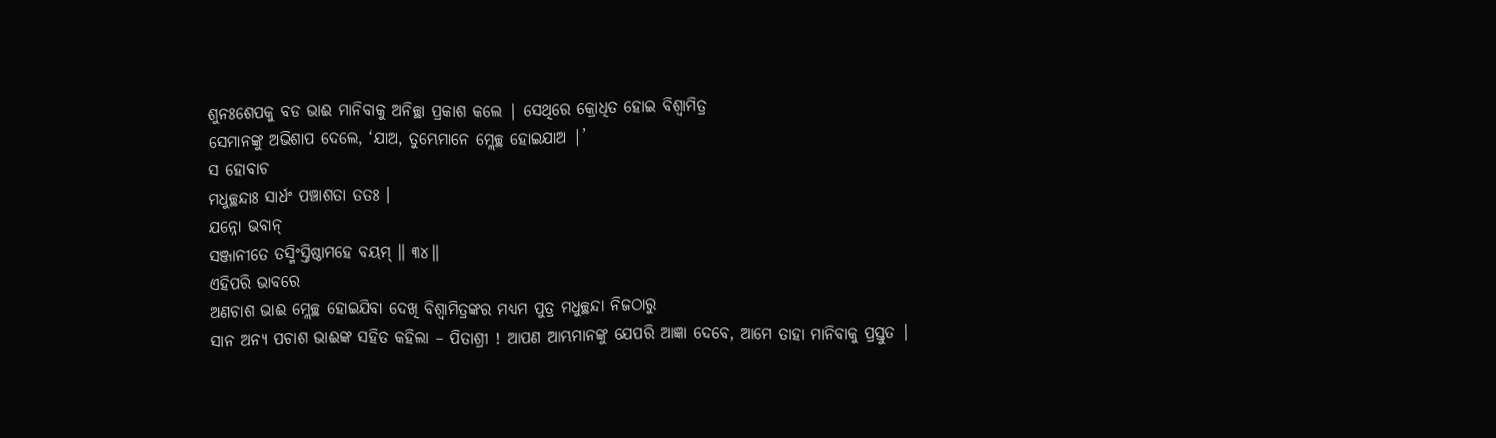ଶୁନଃଶେପକୁ ବଡ ଭାଈ ମାନିବାକୁ ଅନିଚ୍ଛା ପ୍ରକାଶ କଲେ | ସେଥିରେ କ୍ରୋଧିତ ହୋଇ ବିଶ୍ବାମିତ୍ର
ସେମାନଙ୍କୁ ଅଭିଶାପ ଦେଲେ, ‘ଯାଅ, ତୁମ୍ଭେମାନେ ମ୍ଲେଚ୍ଛ ହୋଇଯାଅ |’
ସ ହୋବାଚ
ମଧୁଚ୍ଛନ୍ଦାଃ ସାର୍ଧଂ ପଞ୍ଚାଶତା ତତଃ ।
ଯନ୍ନୋ ଭବାନ୍
ସଞ୍ଜାନୀତେ ତସ୍ମିଂସ୍ତିଷ୍ଠାମହେ ବୟମ୍ ॥ ୩୪॥
ଏହିପରି ଭାବରେ
ଅଣଚାଶ ଭାଈ ମ୍ଲେଚ୍ଛ ହୋଇଯିବା ଦେଖି ବିଶ୍ବାମିତ୍ରଙ୍କର ମଧ୍ୟମ ପୁତ୍ର ମଧୁଚ୍ଛନ୍ଦା ନିଜଠାରୁ
ସାନ ଅନ୍ୟ ପଚାଶ ଭାଈଙ୍କ ସହିତ କହିଲା – ପିତାଶ୍ରୀ ! ଆପଣ ଆମ୍ଭମାନଙ୍କୁ ଯେପରି ଆଜ୍ଞା ଦେବେ, ଆମେ ତାହା ମାନିବାକୁ ପ୍ରସ୍ତୁତ |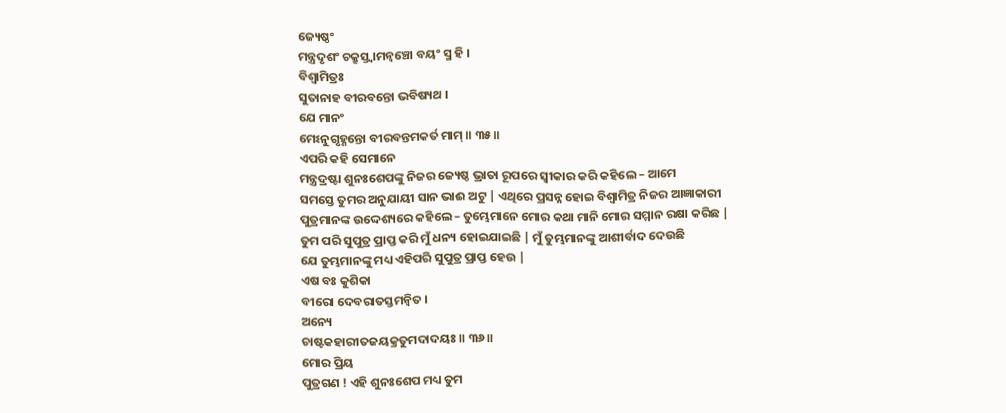ଜ୍ୟେଷ୍ଠଂ
ମନ୍ତ୍ରଦୃଶଂ ଚକ୍ରୁସ୍ତ୍ୱାମନ୍ୱଞ୍ଚୋ ବୟଂ ସ୍ମ ହି ।
ବିଶ୍ୱାମିତ୍ରଃ
ସୁତାନାହ ବୀରବନ୍ତୋ ଭବିଷ୍ୟଥ ।
ଯେ ମାନଂ
ମେଽନୁଗୃହ୍ଣନ୍ତୋ ବୀରବନ୍ତମକର୍ତ ମାମ୍ ॥ ୩୫॥
ଏପରି କହି ସେମାନେ
ମନ୍ତ୍ରଦ୍ରଷ୍ଟା ଶୁନଃଶେପଙ୍କୁ ନିଜର ଜ୍ୟେଷ୍ଠ ଭ୍ରାତା ରୂପରେ ସ୍ବୀକାର କରି କହିଲେ – ଆମେ
ସମସ୍ତେ ତୁମର ଅନୁଯାୟୀ ସାନ ଭାଈ ଅଟୁ | ଏଥିରେ ପ୍ରସନ୍ନ ହୋଇ ବିଶ୍ବାମିତ୍ର ନିଜର ଆଜ୍ଞାକାରୀ
ପୁତ୍ରମାନଙ୍କ ଉଦ୍ଦେଶ୍ୟରେ କହିଲେ – ତୁମ୍ଭେମାନେ ମୋର କଥା ମାନି ମୋର ସମ୍ମାନ ରକ୍ଷା କରିଛ |
ତୁମ ପରି ସୁପୁତ୍ର ପ୍ରାପ୍ତ କରି ମୁଁ ଧନ୍ୟ ହୋଇଯାଇଛି | ମୁଁ ତୁମ୍ଭମାନଙ୍କୁ ଆଶୀର୍ବାଦ ଦେଉଛି
ଯେ ତୁମ୍ଭମାନଙ୍କୁ ମଧ୍ୟ ଏହିପରି ସୁପୁତ୍ର ପ୍ରାପ୍ତ ହେଉ |
ଏଷ ବଃ କୁଶିକା
ବୀରୋ ଦେବରାତସ୍ତମନ୍ୱିତ ।
ଅନ୍ୟେ
ଚାଷ୍ଟକହାରୀତଜୟକ୍ରତୁମଦାଦୟଃ ॥ ୩୬॥
ମୋର ପ୍ରିୟ
ପୁତ୍ରଗଣ ! ଏହି ଶୁନଃଶେପ ମଧ୍ୟ ତୁମ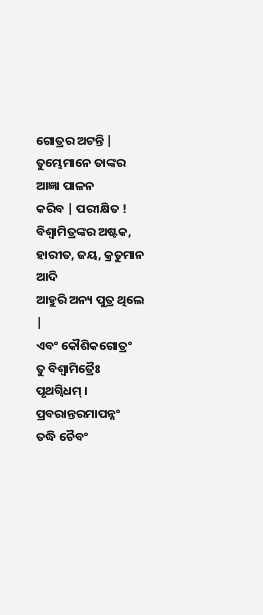ଗୋତ୍ରର ଅଟନ୍ତି | ତୁମ୍ଭେମାନେ ତାଙ୍କର ଆଜ୍ଞା ପାଳନ
କରିବ | ପରୀକ୍ଷିତ ! ବିଶ୍ବାମିତ୍ରଙ୍କର ଅଷ୍ଟକ, ହାରୀତ, ଜୟ, କ୍ରତୁମାନ ଆଦି
ଆହୁରି ଅନ୍ୟ ପୁତ୍ର ଥିଲେ |
ଏବଂ କୌଶିକଗୋତ୍ରଂ
ତୁ ବିଶ୍ୱାମିତ୍ରୈଃ ପୃଥଗ୍ୱିଧମ୍ ।
ପ୍ରବରାନ୍ତରମାପନ୍ନଂ
ତଦ୍ଧି ଚୈବଂ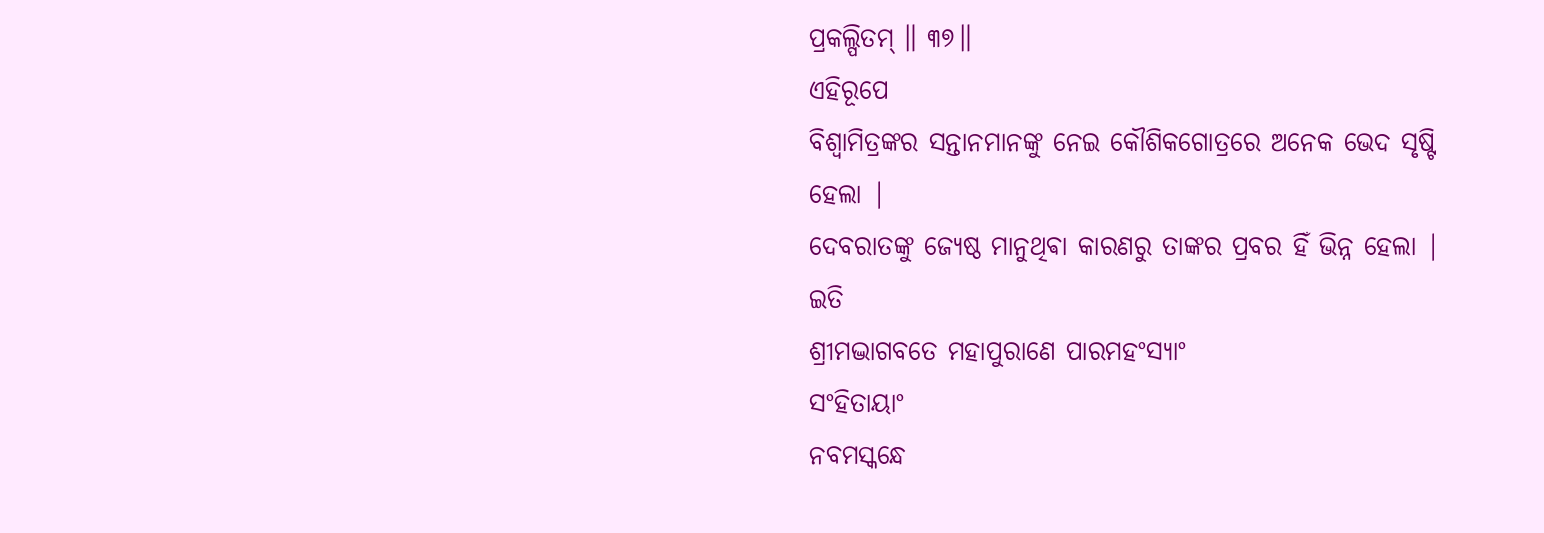ପ୍ରକଲ୍ପିତମ୍ ॥ ୩୭॥
ଏହିରୂପେ
ବିଶ୍ବାମିତ୍ରଙ୍କର ସନ୍ତାନମାନଙ୍କୁ ନେଇ କୌଶିକଗୋତ୍ରରେ ଅନେକ ଭେଦ ସୃଷ୍ଟି ହେଲା |
ଦେବରାତଙ୍କୁ ଜ୍ୟେଷ୍ଠ ମାନୁଥିଵା କାରଣରୁ ତାଙ୍କର ପ୍ରବର ହିଁ ଭିନ୍ନ ହେଲା |
ଇତି
ଶ୍ରୀମଦ୍ଭାଗବତେ ମହାପୁରାଣେ ପାରମହଂସ୍ୟାଂ
ସଂହିତାୟାଂ
ନବମସ୍କନ୍ଧେ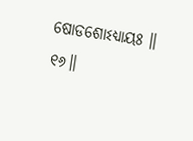ଷୋଡଶୋଽଧ୍ୟାୟଃ ॥ ୧୬॥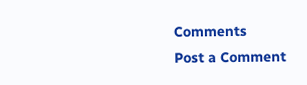Comments
Post a Comment